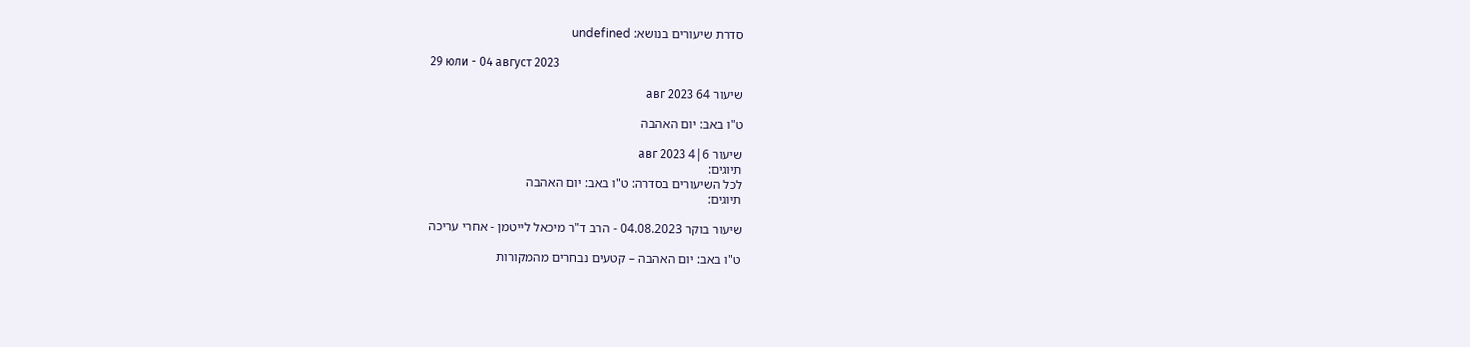סדרת שיעורים בנושא: undefined

29 юли - 04 август 2023

שיעור 64 авг 2023

ט"ו באב: יום האהבה

שיעור 6|4 авг 2023
תיוגים:
לכל השיעורים בסדרה: ט"ו באב: יום האהבה
תיוגים:

שיעור בוקר 04.08.2023 - הרב ד"ר מיכאל לייטמן - אחרי עריכה

ט"ו באב: יום האהבה – קטעים נבחרים מהמקורות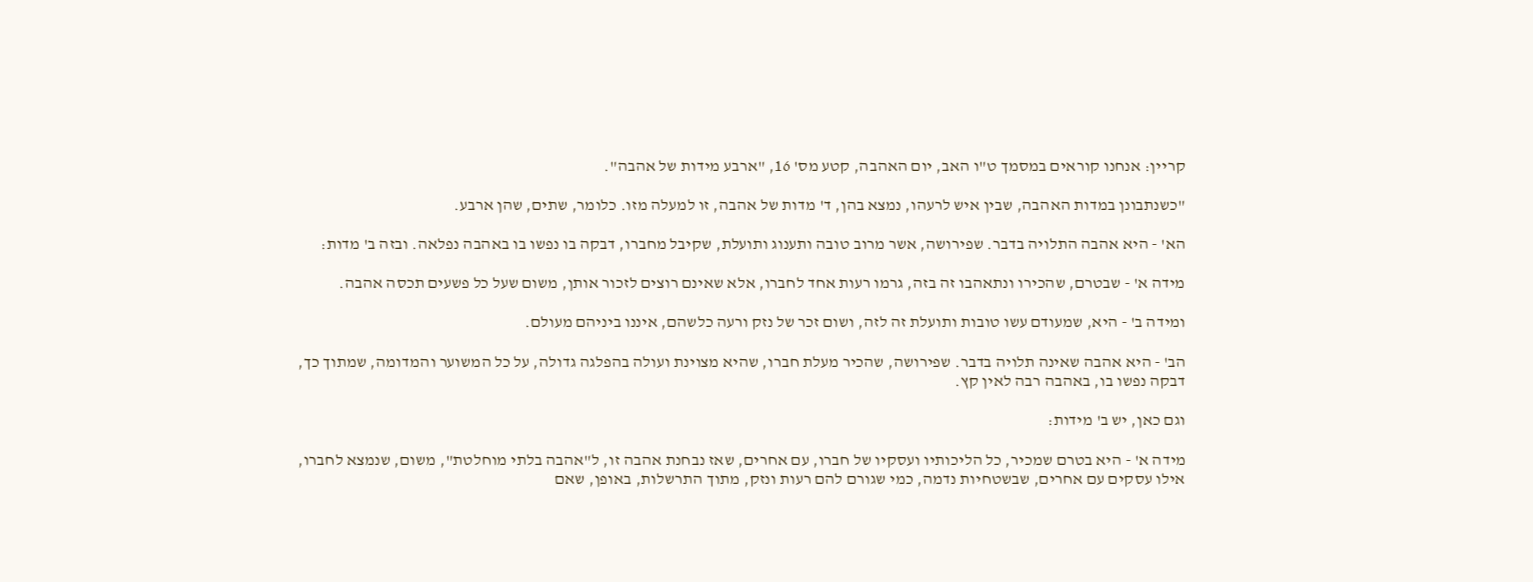קריין: אנחנו קוראים במסמך ט"ו האב, יום האהבה, קטע מס' 16, "ארבע מידות של אהבה".

"כשנתבונן במדות האהבה, שבין איש לרעהו, נמצא בהן, ד' מדות של אהבה, זו למעלה מזו. כלומר, שתים, שהן ארבע.

הא' - היא אהבה התלויה בדבר. שפירושה, אשר מרוב טובה ותענוג ותועלת, שקיבל מחברו, דבקה בו נפשו בו באהבה נפלאה. ובזה ב' מדות:

מידה א' - שבטרם, שהכירו ונתאהבו זה בזה, גרמו רעות אחד לחברו, אלא שאינם רוצים לזכור אותן, משום שעל כל פשעים תכסה אהבה.

ומידה ב' - היא, שמעודם עשו טובות ותועלת זה לזה, ושום זכר של נזק ורעה כלשהם, איננו ביניהם מעולם.

הב' - היא אהבה שאינה תלויה בדבר. שפירושה, שהכיר מעלת חברו, שהיא מצוינת ועולה בהפלגה גדולה, על כל המשוער והמדומה, שמתוך כך, דבקה נפשו בו, באהבה רבה לאין קץ.

וגם כאן, יש ב' מידות:

מידה א' - היא בטרם שמכיר, כל הליכותיו ועסקיו של חברו, עם אחרים, שאז נבחנת אהבה זו, ל"אהבה בלתי מוחלטת", משום, שנמצא לחברו, אילו עסקים עם אחרים, שבשטחיות נדמה, כמי שגורם להם רעות ונזק, מתוך התרשלות, באופן, שאם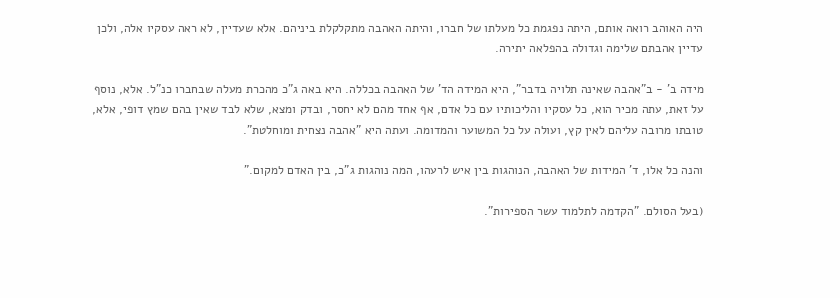היה האוהב רואה אותם, היתה נפגמת כל מעלתו של חברו, והיתה האהבה מתקלקלת ביניהם. אלא שעדיין, לא ראה עסקיו אלה, ולכן עדיין אהבתם שלימה וגדולה בהפלאה יתירה.

מידה ב' - ב"אהבה שאינה תלויה בדבר", היא המידה הד' של האהבה בכללה. היא באה ג"כ מהכרת מעלה שבחברו כנ"ל. אלא, נוסף על זאת, עתה מכיר הוא, כל עסקיו והליכותיו עם כל אדם, אף אחד מהם לא יחסר, ובדק ומצא, שלא לבד שאין בהם שמץ דופי, אלא, טובתו מרובה עליהם לאין קץ, ועולה על כל המשוער והמדומה. ועתה היא "אהבה נצחית ומוחלטת".

והנה כל אלו, ד' המידות של האהבה, הנוהגות בין איש לרעהו, המה נוהגות ג"כ, בין האדם למקום."

(בעל הסולם. "הקדמה לתלמוד עשר הספירות".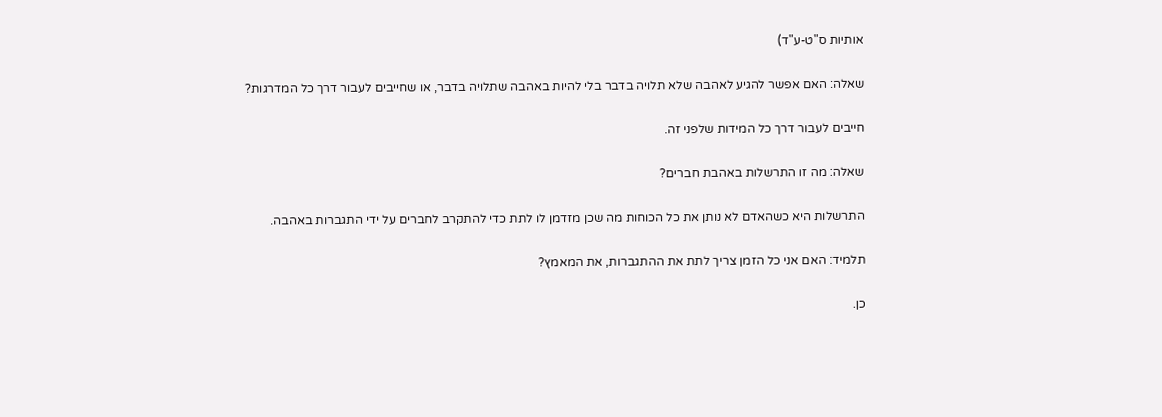אותיות ס"ט-ע"ד)

שאלה: האם אפשר להגיע לאהבה שלא תלויה בדבר בלי להיות באהבה שתלויה בדבר, או שחייבים לעבור דרך כל המדרגות?

חייבים לעבור דרך כל המידות שלפני זה.

שאלה: מה זו התרשלות באהבת חברים?

התרשלות היא כשהאדם לא נותן את כל הכוחות מה שכן מזדמן לו לתת כדי להתקרב לחברים על ידי התגברות באהבה.

תלמיד: האם אני כל הזמן צריך לתת את ההתגברות, את המאמץ?

כן.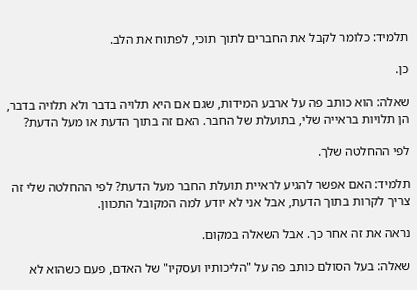תלמיד: כלומר לקבל את החברים לתוך תוכי, לפתוח את הלב.

כן.

שאלה: הוא כותב פה על ארבע המידות, שגם אם היא תלויה בדבר ולא תלויה בדבר, הן תלויות בראייה שלי, בתועלת של החבר. האם זה בתוך הדעת או מעל הדעת?

לפי ההחלטה שלך.

תלמיד: האם אפשר להגיע לראיית תועלת החבר מעל הדעת? לפי ההחלטה שלי זה צריך לקרות בתוך הדעת, אבל אני לא יודע למה המקובל התכוון.

נראה את זה אחר כך. אבל השאלה במקום.

שאלה: בעל הסולם כותב פה על "הליכותיו ועסקיו" של האדם, פעם כשהוא לא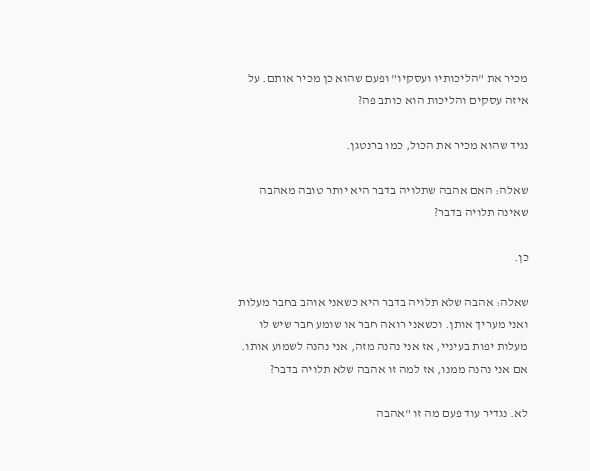מכיר את "הליכותיו ועסקיו" ופעם שהוא כן מכיר אותם. על איזה עסקים והליכות הוא כותב פה?

נגיד שהוא מכיר את הכול, כמו ברנטגן.

שאלה: האם אהבה שתלויה בדבר היא יותר טובה מאהבה שאינה תלויה בדבר?

כן.

שאלה: אהבה שלא תלויה בדבר היא כשאני אוהב בחבר מעלות ואני מעריך אותן. וכשאני רואה חבר או שומע חבר שיש לו מעלות יפות בעיניי, אז אני נהנה מזה, אני נהנה לשמוע אותו. אם אני נהנה ממנו, אז למה זו אהבה שלא תלויה בדבר?

לא. נגדיר עוד פעם מה זו "אהבה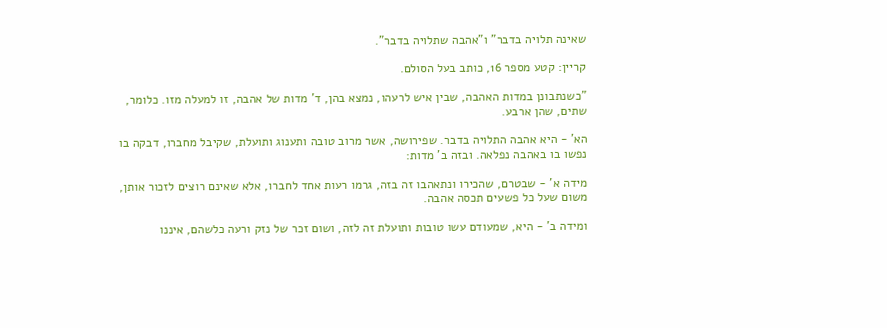שאינה תלויה בדבר" ו"אהבה שתלויה בדבר".

קריין: קטע מספר 16, כותב בעל הסולם.

"כשנתבונן במדות האהבה, שבין איש לרעהו, נמצא בהן, ד' מדות של אהבה, זו למעלה מזו. כלומר, שתים, שהן ארבע.

הא' - היא אהבה התלויה בדבר. שפירושה, אשר מרוב טובה ותענוג ותועלת, שקיבל מחברו, דבקה בו נפשו בו באהבה נפלאה. ובזה ב' מדות:

מידה א' - שבטרם, שהכירו ונתאהבו זה בזה, גרמו רעות אחד לחברו, אלא שאינם רוצים לזכור אותן, משום שעל כל פשעים תכסה אהבה.

ומידה ב' - היא, שמעודם עשו טובות ותועלת זה לזה, ושום זכר של נזק ורעה כלשהם, איננו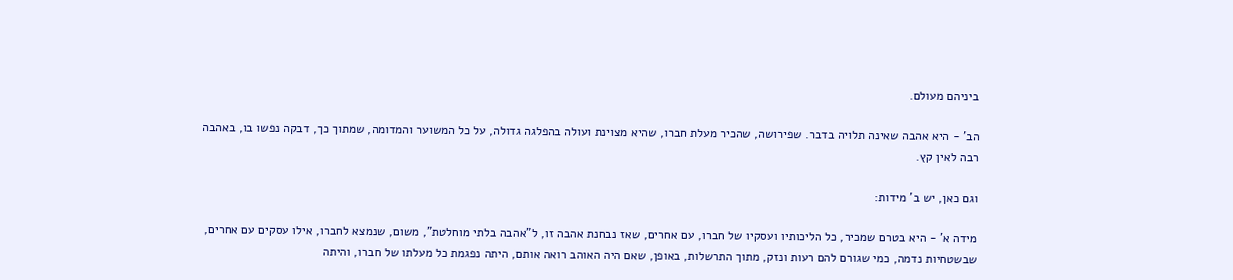ביניהם מעולם.

הב' - היא אהבה שאינה תלויה בדבר. שפירושה, שהכיר מעלת חברו, שהיא מצוינת ועולה בהפלגה גדולה, על כל המשוער והמדומה, שמתוך כך, דבקה נפשו בו, באהבה רבה לאין קץ.

וגם כאן, יש ב' מידות:

מידה א' - היא בטרם שמכיר, כל הליכותיו ועסקיו של חברו, עם אחרים, שאז נבחנת אהבה זו, ל"אהבה בלתי מוחלטת", משום, שנמצא לחברו, אילו עסקים עם אחרים, שבשטחיות נדמה, כמי שגורם להם רעות ונזק, מתוך התרשלות, באופן, שאם היה האוהב רואה אותם, היתה נפגמת כל מעלתו של חברו, והיתה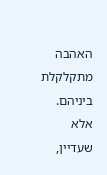האהבה מתקלקלת ביניהם. אלא שעדיין,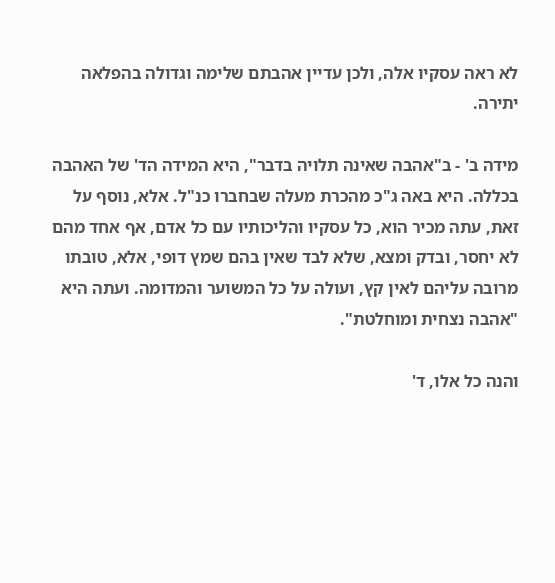לא ראה עסקיו אלה, ולכן עדיין אהבתם שלימה וגדולה בהפלאה יתירה.

מידה ב' - ב"אהבה שאינה תלויה בדבר", היא המידה הד' של האהבה בכללה. היא באה ג"כ מהכרת מעלה שבחברו כנ"ל. אלא, נוסף על זאת, עתה מכיר הוא, כל עסקיו והליכותיו עם כל אדם, אף אחד מהם לא יחסר, ובדק ומצא, שלא לבד שאין בהם שמץ דופי, אלא, טובתו מרובה עליהם לאין קץ, ועולה על כל המשוער והמדומה. ועתה היא "אהבה נצחית ומוחלטת".

והנה כל אלו, ד'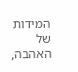המידות של האהבה,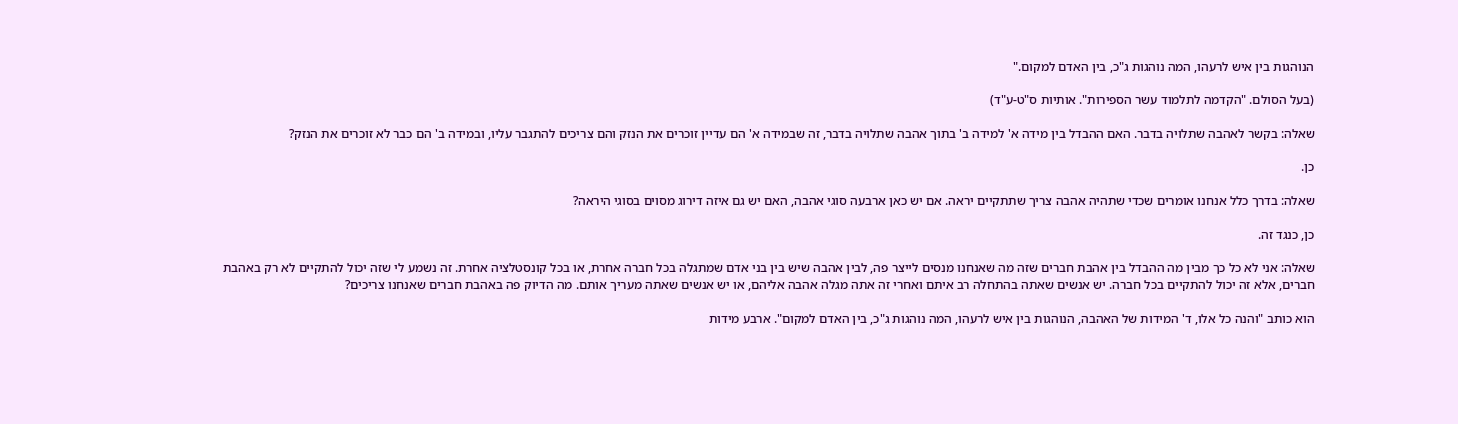הנוהגות בין איש לרעהו, המה נוהגות ג"כ, בין האדם למקום."

(בעל הסולם. "הקדמה לתלמוד עשר הספירות". אותיות ס"ט-ע"ד)

שאלה: בקשר לאהבה שתלויה בדבר. האם ההבדל בין מידה א' למידה ב' בתוך אהבה שתלויה בדבר, זה שבמידה א' הם עדיין זוכרים את הנזק והם צריכים להתגבר עליו, ובמידה ב' הם כבר לא זוכרים את הנזק?

כן.

שאלה: בדרך כלל אנחנו אומרים שכדי שתהיה אהבה צריך שתתקיים יראה. אם יש כאן ארבעה סוגי אהבה, האם יש גם איזה דירוג מסוים בסוגי היראה?

כן, כנגד זה.

שאלה: אני לא כל כך מבין מה ההבדל בין אהבת חברים שזה מה שאנחנו מנסים לייצר פה, לבין אהבה שיש בין בני אדם שמתגלה בכל חברה אחרת, או בכל קונסטלציה אחרת. זה נשמע לי שזה יכול להתקיים לא רק באהבת חברים, אלא זה יכול להתקיים בכל חברה. יש אנשים שאתה בהתחלה רב איתם ואחרי זה אתה מגלה אהבה אליהם, או יש אנשים שאתה מעריך אותם. מה הדיוק פה באהבת חברים שאנחנו צריכים?

הוא כותב "והנה כל אלו, ד' המידות של האהבה, הנוהגות בין איש לרעהו, המה נוהגות ג"כ, בין האדם למקום". ארבע מידות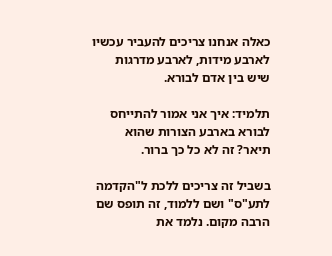כאלה אנחנו צריכים להעביר עכשיו לארבע מידות, לארבע מדרגות שיש בין אדם לבורא.

תלמיד: איך אני אמור להתייחס לבורא בארבע הצורות שהוא תיאר? זה לא כל כך ברור.

בשביל זה צריכים ללכת ל"הקדמה לתע"ס" ושם ללמוד, זה תופס שם הרבה מקום. נלמד את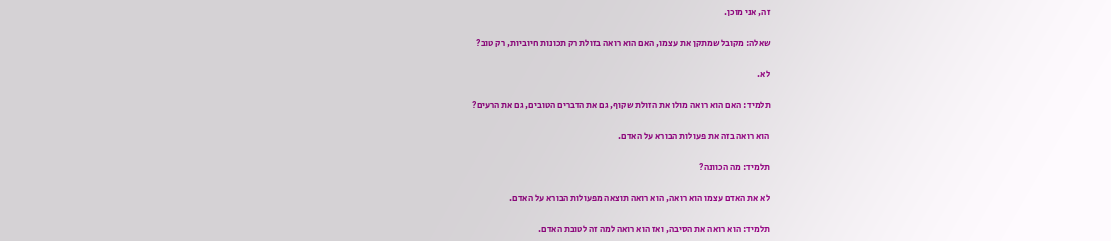זה, אני מוכן.

שאלה: מקובל שמתקן את עצמו, האם הוא רואה בזולת רק תכונות חיוביות, רק טוב?

לא.

תלמיד: האם הוא רואה מולו את הזולת שקוף, גם את הדברים הטובים, גם את הרעים?

הוא רואה בזה את פעולות הבורא על האדם.

תלמיד: מה הכוונה?

לא את האדם עצמו הוא רואה, הוא רואה תוצאה מפעולות הבורא על האדם.

תלמיד: הוא רואה את הסיבה, ואז הוא רואה למה זה לטובת האדם.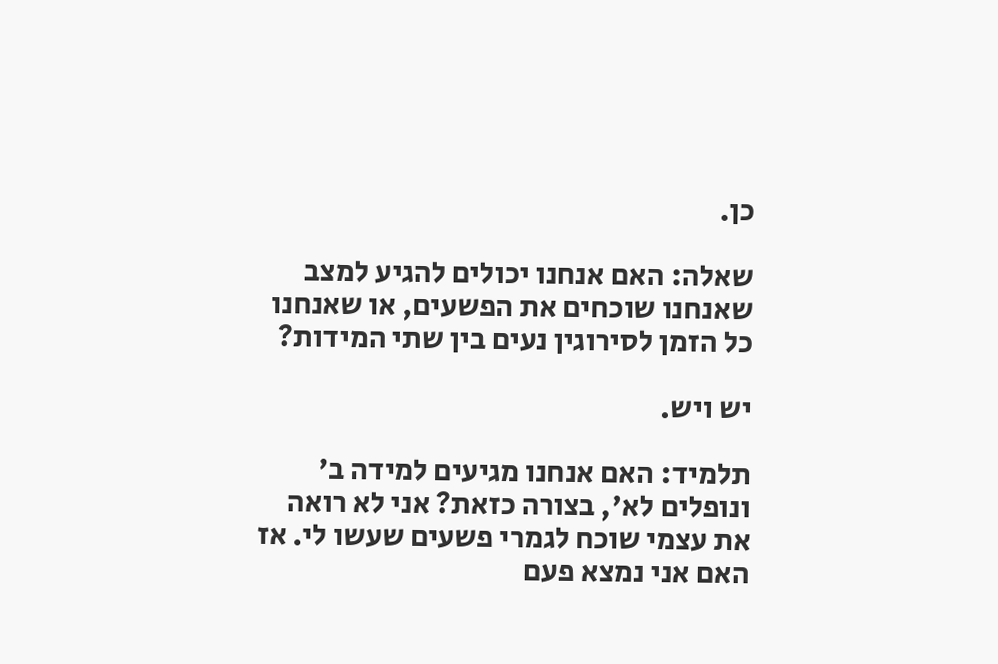כן.

שאלה: האם אנחנו יכולים להגיע למצב שאנחנו שוכחים את הפשעים, או שאנחנו כל הזמן לסירוגין נעים בין שתי המידות?

יש ויש.

תלמיד: האם אנחנו מגיעים למידה ב' ונופלים לא', בצורה כזאת? אני לא רואה את עצמי שוכח לגמרי פשעים שעשו לי. אז האם אני נמצא פעם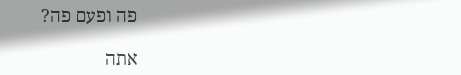פה ופעם פה?

אתה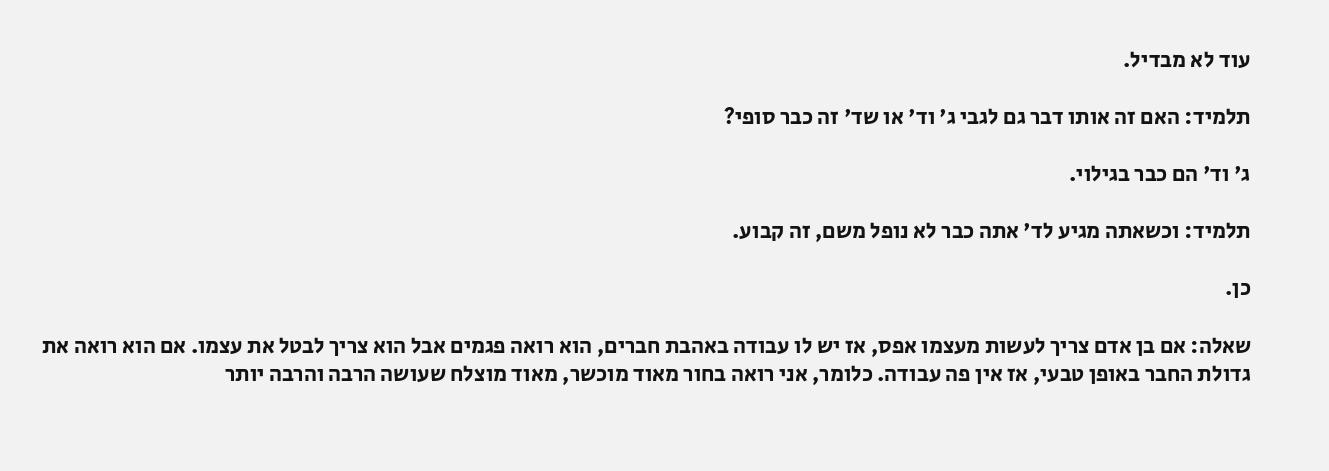עוד לא מבדיל.

תלמיד: האם זה אותו דבר גם לגבי ג' וד' או שד' זה כבר סופי?

ג' וד' הם כבר בגילוי.

תלמיד: וכשאתה מגיע לד' אתה כבר לא נופל משם, זה קבוע.

כן.

שאלה: אם בן אדם צריך לעשות מעצמו אפס, אז יש לו עבודה באהבת חברים, הוא רואה פגמים אבל הוא צריך לבטל את עצמו. אם הוא רואה את גדולת החבר באופן טבעי, אז אין פה עבודה. כלומר, אני רואה בחור מאוד מוכשר, מאוד מוצלח שעושה הרבה והרבה יותר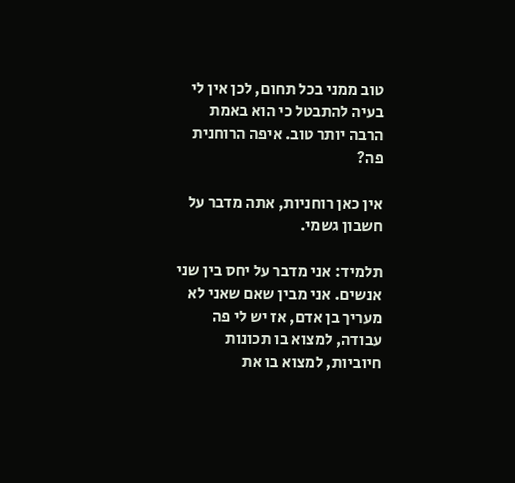טוב ממני בכל תחום, לכן אין לי בעיה להתבטל כי הוא באמת הרבה יותר טוב. איפה הרוחנית פה?

אין כאן רוחניות, אתה מדבר על חשבון גשמי.

תלמיד: אני מדבר על יחס בין שני אנשים. אני מבין שאם שאני לא מעריך בן אדם, אז יש לי פה עבודה, למצוא בו תכונות חיוביות, למצוא בו את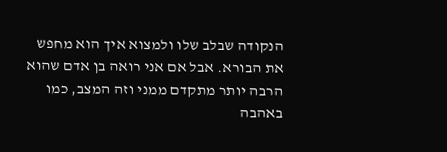הנקודה שבלב שלו ולמצוא איך הוא מחפש את הבורא. אבל אם אני רואה בן אדם שהוא הרבה יותר מתקדם ממני וזה המצב, כמו באהבה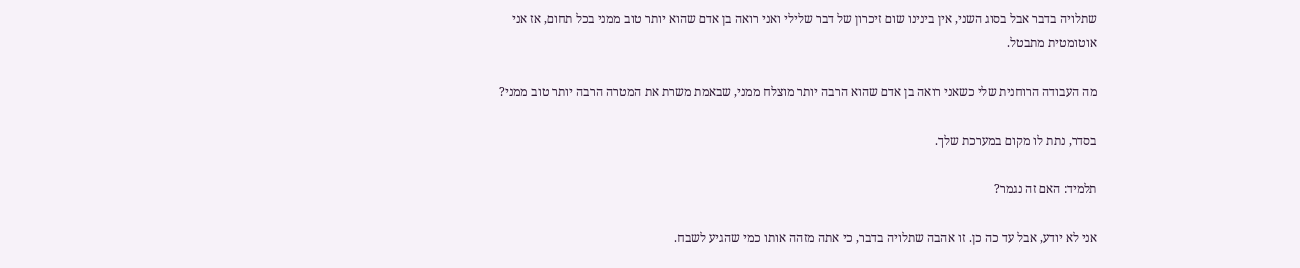שתלויה בדבר אבל בסוג השני, אין בינינו שום זיכרון של דבר שלילי ואני רואה בן אדם שהוא יותר טוב ממני בכל תחום, אז אני אוטומטית מתבטל.

מה העבודה הרוחנית שלי כשאני רואה בן אדם שהוא הרבה יותר מוצלח ממני, שבאמת משרת את המטרה הרבה יותר טוב ממני?

בסדר, נתת לו מקום במערכת שלך.

תלמיד: האם זה נגמר?

אני לא יודע, אבל עד כה כן. זו אהבה שתלויה בדבר, כי אתה מזהה אותו כמי שהגיע לשבח.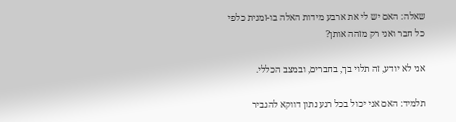שאלה: האם יש לי את ארבע מידות האלה בו-זמנית כלפי כל חבר ואני רק מזהה אותן?

אני לא יודע, זה תלוי בך, בחברים, ובמצב הכללי.

תלמיד: האם אני יכול בכל רגע נתון דווקא להגביר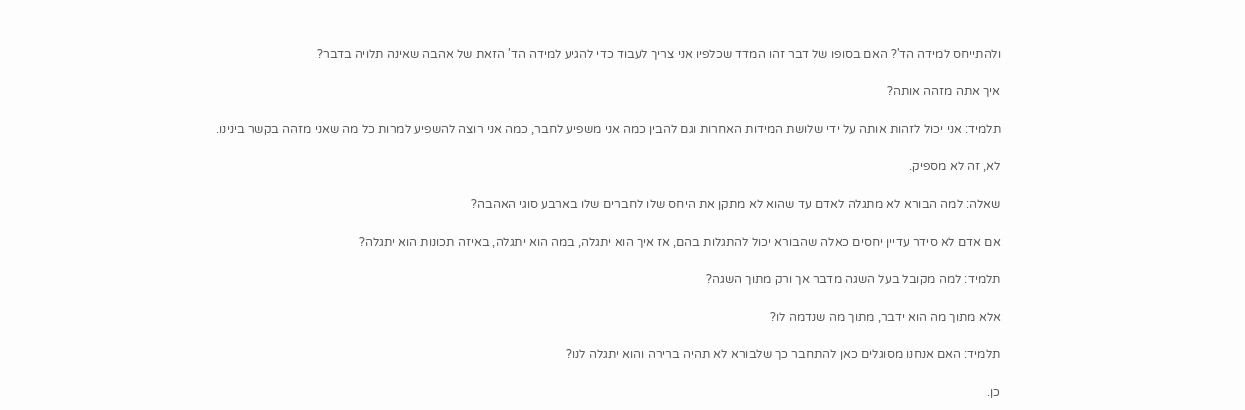ולהתייחס למידה הד'? האם בסופו של דבר זהו המדד שכלפיו אני צריך לעבוד כדי להגיע למידה הד' הזאת של אהבה שאינה תלויה בדבר?

איך אתה מזהה אותה?

תלמיד: אני יכול לזהות אותה על ידי שלושת המידות האחרות וגם להבין כמה אני משפיע לחבר, כמה אני רוצה להשפיע למרות כל מה שאני מזהה בקשר בינינו.

לא, זה לא מספיק.

שאלה: למה הבורא לא מתגלה לאדם עד שהוא לא מתקן את היחס שלו לחברים שלו בארבע סוגי האהבה?

אם אדם לא סידר עדיין יחסים כאלה שהבורא יכול להתגלות בהם, אז איך הוא יתגלה, במה הוא יתגלה, באיזה תכונות הוא יתגלה?

תלמיד: למה מקובל בעל השגה מדבר אך ורק מתוך השגה?

אלא מתוך מה הוא ידבר, מתוך מה שנדמה לו?

תלמיד: האם אנחנו מסוגלים כאן להתחבר כך שלבורא לא תהיה ברירה והוא יתגלה לנו?

כן.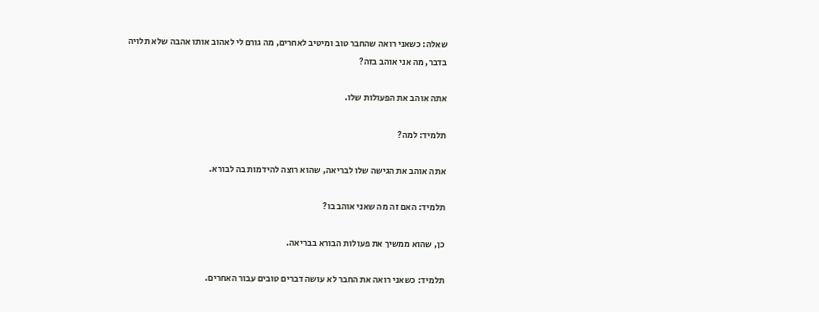שאלה: כשאני רואה שהחבר טוב ומיטיב לאחרים, מה גורם לי לאהוב אותו אהבה שלא תלויה בדבר, מה אני אוהב בזה?

אתה אוהב את הפעולות שלו.

תלמיד: למה?

אתה אוהב את הגישה שלו לבריאה, שהוא רוצה להידמות בה לבורא.

תלמיד: האם זה מה שאני אוהב בו?

כן, שהוא ממשיך את פעולות הבורא בבריאה.

תלמיד: כשאני רואה את החבר לא עושה דברים טובים עבור האחרים.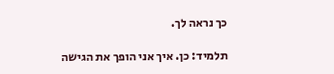כך נראה לך.

תלמיד: כן. איך אני הופך את הגישה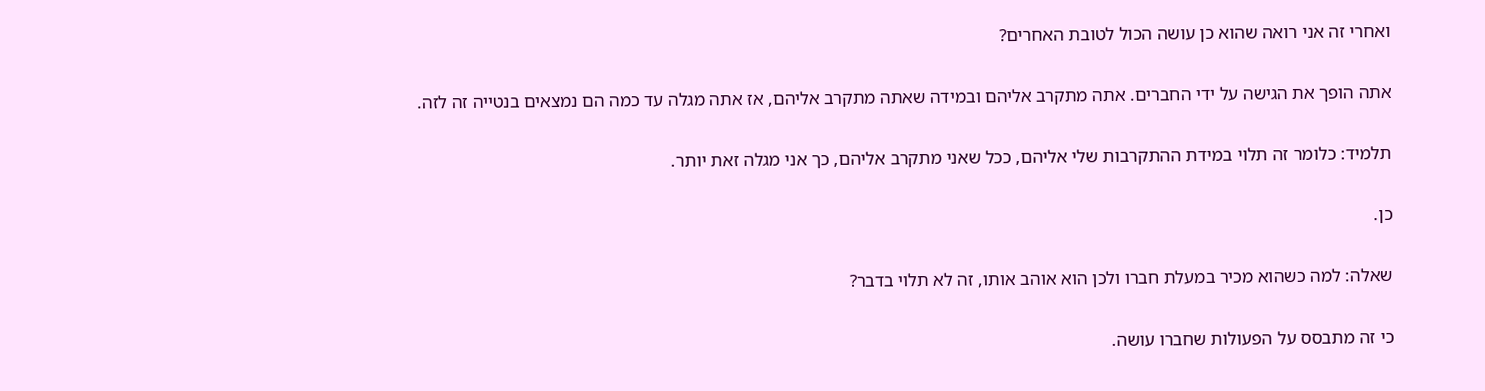ואחרי זה אני רואה שהוא כן עושה הכול לטובת האחרים?

אתה הופך את הגישה על ידי החברים. אתה מתקרב אליהם ובמידה שאתה מתקרב אליהם, אז אתה מגלה עד כמה הם נמצאים בנטייה זה לזה.

תלמיד: כלומר זה תלוי במידת ההתקרבות שלי אליהם, ככל שאני מתקרב אליהם, כך אני מגלה זאת יותר.

כן.

שאלה: למה כשהוא מכיר במעלת חברו ולכן הוא אוהב אותו, זה לא תלוי בדבר?

כי זה מתבסס על הפעולות שחברו עושה.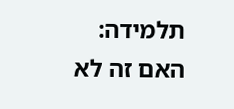תלמידה: האם זה לא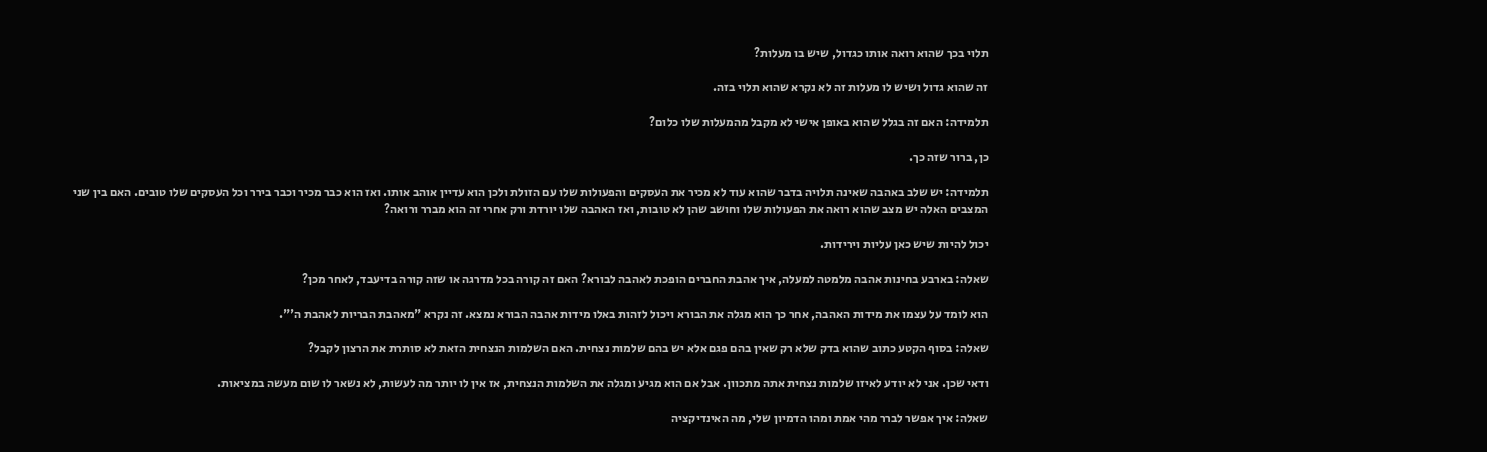תלוי בכך שהוא רואה אותו כגדול, שיש בו מעלות?

זה שהוא גדול ושיש לו מעלות זה לא נקרא שהוא תלוי בזה.

תלמידה: האם זה בגלל שהוא באופן אישי לא מקבל מהמעלות שלו כלום?

כן, ברור שזה כך.

תלמידה: יש שלב באהבה שאינה תלויה בדבר שהוא עוד לא מכיר את העסקים והפעולות שלו עם הזולת ולכן הוא עדיין אוהב אותו. ואז הוא כבר מכיר וכבר בירר וכל העסקים שלו טובים. האם בין שני המצבים האלה יש מצב שהוא רואה את הפעולות שלו וחושב שהן לא טובות, ואז האהבה שלו יורדת ורק אחרי זה הוא מברר ורואה?

יכול להיות שיש כאן עליות וירידות.

שאלה: בארבע בחינות אהבה מלמטה למעלה, איך אהבת החברים הופכת לאהבה לבורא? האם זה קורה בכל מדרגה או שזה קורה בדיעבד, לאחר מכן?

הוא לומד על עצמו את מידות האהבה, אחר כך הוא מגלה את הבורא ויכול לזהות באלו מידות אהבה הבורא נמצא. זה נקרא "מאהבת הבריות לאהבת ה'".

שאלה: בסוף הקטע כתוב שהוא בדק שלא רק שאין בהם פגם אלא יש בהם שלמות נצחית. האם השלמות הנצחית הזאת לא סותרת את הרצון לקבל?

ודאי שכן. אני לא יודע לאיזו שלמות נצחית אתה מתכוון. אבל אם הוא מגיע ומגלה את השלמות הנצחית, אז אין לו יותר מה לעשות, לא נשאר לו שום מעשה במציאות.

שאלה: איך אפשר לברר מהי אמת ומהו הדמיון שלי, מה האינדיקציה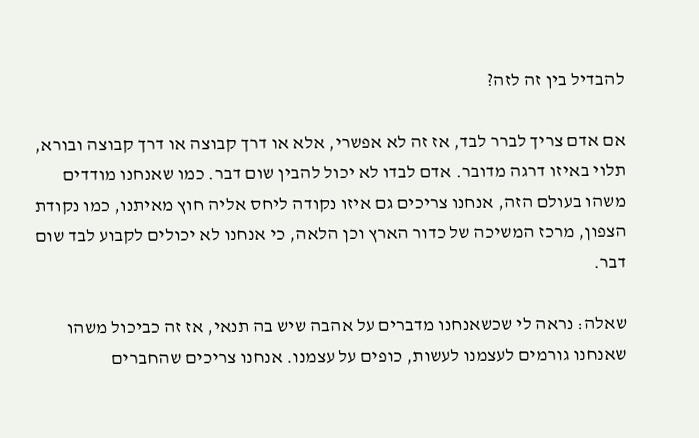להבדיל בין זה לזה?

אם אדם צריך לברר לבד, אז זה לא אפשרי, אלא או דרך קבוצה או דרך קבוצה ובורא, תלוי באיזו דרגה מדובר. אדם לבדו לא יכול להבין שום דבר. כמו שאנחנו מודדים משהו בעולם הזה, אנחנו צריכים גם איזו נקודה ליחס אליה חוץ מאיתנו, כמו נקודת הצפון, מרכז המשיכה של כדור הארץ וכן הלאה, כי אנחנו לא יכולים לקבוע לבד שום דבר.

שאלה: נראה לי שכשאנחנו מדברים על אהבה שיש בה תנאי, אז זה כביכול משהו שאנחנו גורמים לעצמנו לעשות, כופים על עצמנו. אנחנו צריכים שהחברים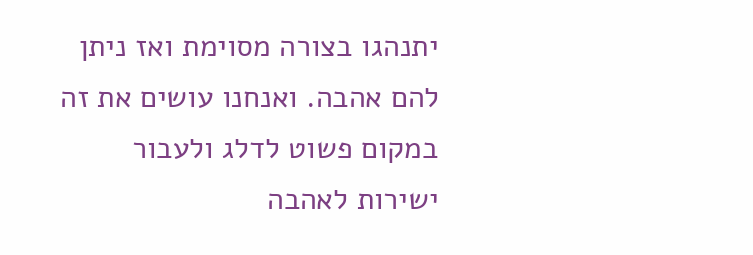יתנהגו בצורה מסוימת ואז ניתן להם אהבה. ואנחנו עושים את זה במקום פשוט לדלג ולעבור ישירות לאהבה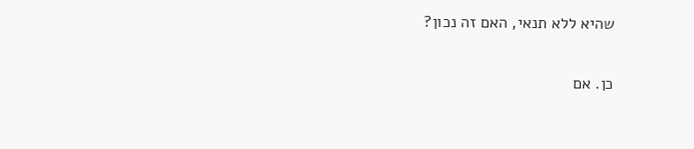שהיא ללא תנאי, האם זה נכון?

כן. אם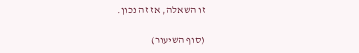זו השאלה, אז זה נכון.

(סוף השיעור)